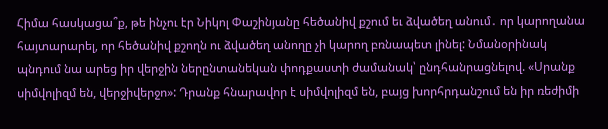Հիմա հասկացա՞ք, թե ինչու էր Նիկոլ Փաշինյանը հեծանիվ քշում եւ ձվածեղ անում․ որ կարողանա հայտարարել, որ հեծանիվ քշողն ու ձվածեղ անողը չի կարող բռնապետ լինել: Նմանօրինակ պնդում նա արեց իր վերջին ներընտանեկան փոդքաստի ժամանակ՝ ընդհանրացնելով. «Սրանք սիմվոլիզմ են, վերջիվերջո»: Դրանք հնարավոր է սիմվոլիզմ են, բայց խորհրդանշում են իր ռեժիմի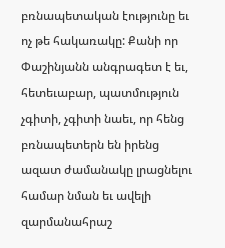բռնապետական էությունը եւ ոչ թե հակառակը: Քանի որ Փաշինյանն անգրագետ է եւ, հետեւաբար, պատմություն չգիտի, չգիտի նաեւ, որ հենց բռնապետերն են իրենց ազատ ժամանակը լրացնելու համար նման եւ ավելի զարմանահրաշ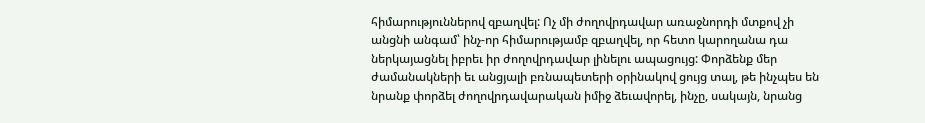հիմարություններով զբաղվել: Ոչ մի ժողովրդավար առաջնորդի մտքով չի անցնի անգամ՝ ինչ-որ հիմարությամբ զբաղվել, որ հետո կարողանա դա ներկայացնել իբրեւ իր ժողովրդավար լինելու ապացույց: Փորձենք մեր ժամանակների եւ անցյալի բռնապետերի օրինակով ցույց տալ, թե ինչպես են նրանք փորձել ժողովրդավարական իմիջ ձեւավորել, ինչը, սակայն, նրանց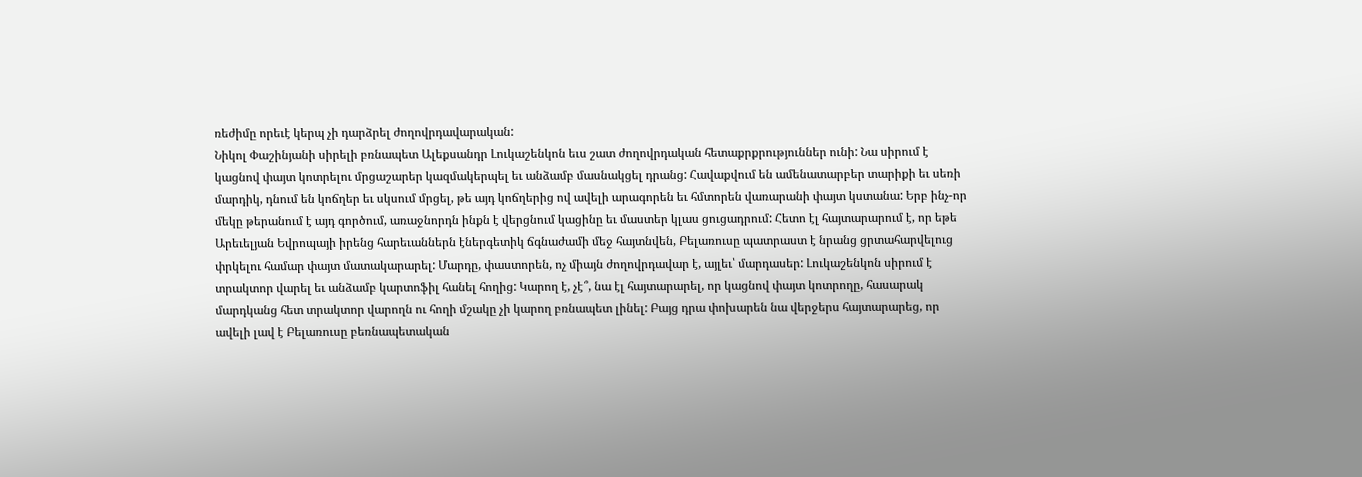ռեժիմը որեւէ կերպ չի դարձրել ժողովրդավարական:
Նիկոլ Փաշինյանի սիրելի բռնապետ Ալեքսանդր Լուկաշենկոն եւս շատ ժողովրդական հետաքրքրություններ ունի: Նա սիրում է կացնով փայտ կոտրելու մրցաշարեր կազմակերպել եւ անձամբ մասնակցել դրանց: Հավաքվում են ամենատարբեր տարիքի եւ սեռի մարդիկ, դնում են կոճղեր եւ սկսում մրցել, թե այդ կոճղերից ով ավելի արագորեն եւ հմտորեն վառարանի փայտ կստանա: Երբ ինչ-որ մեկը թերանում է այդ գործում, առաջնորդն ինքն է վերցնում կացինը եւ մաստեր կլաս ցուցադրում: Հետո էլ հայտարարում է, որ եթե Արեւելյան Եվրոպայի իրենց հարեւաններն էներգետիկ ճգնաժամի մեջ հայտնվեն, Բելառուսը պատրաստ է նրանց ցրտահարվելուց փրկելու համար փայտ մատակարարել: Մարդը, փաստորեն, ոչ միայն ժողովրդավար է, այլեւ՝ մարդասեր: Լուկաշենկոն սիրում է տրակտոր վարել եւ անձամբ կարտոֆիլ հանել հողից: Կարող է, չէ՞, նա էլ հայտարարել, որ կացնով փայտ կոտրողը, հասարակ մարդկանց հետ տրակտոր վարողն ու հողի մշակը չի կարող բռնապետ լինել: Բայց դրա փոխարեն նա վերջերս հայտարարեց, որ ավելի լավ է Բելառուսը բեռնապետական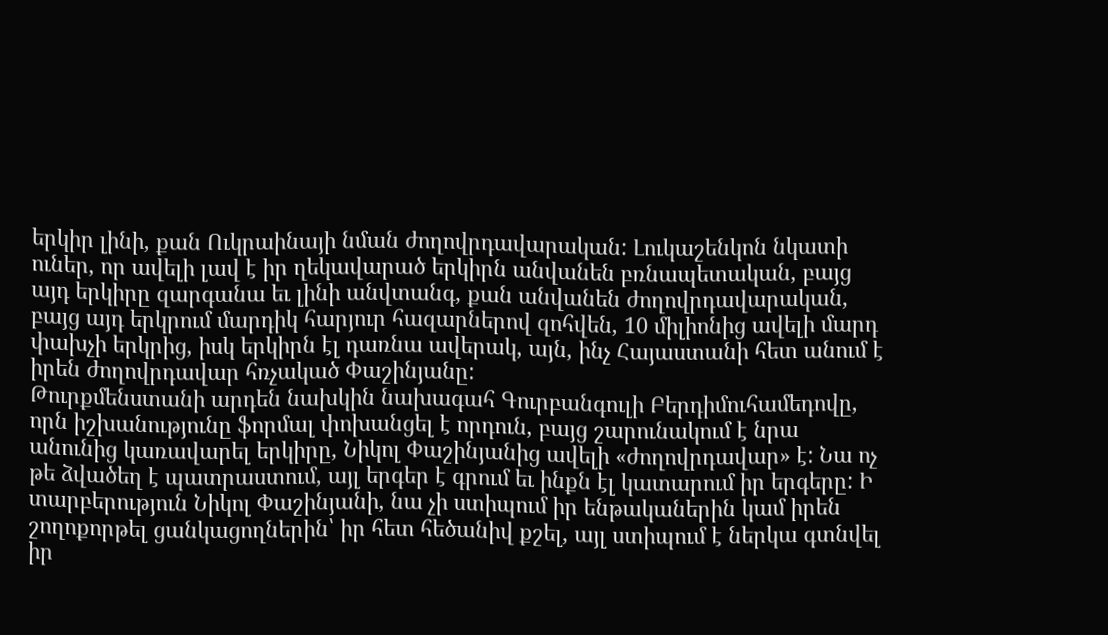երկիր լինի, քան Ուկրաինայի նման ժողովրդավարական: Լուկաշենկոն նկատի ուներ, որ ավելի լավ է իր ղեկավարած երկիրն անվանեն բռնապետական, բայց այդ երկիրը զարգանա եւ լինի անվտանգ, քան անվանեն ժողովրդավարական, բայց այդ երկրում մարդիկ հարյուր հազարներով զոհվեն, 10 միլիոնից ավելի մարդ փախչի երկրից, իսկ երկիրն էլ դառնա ավերակ, այն, ինչ Հայաստանի հետ անում է իրեն ժողովրդավար հռչակած Փաշինյանը:
Թուրքմենստանի արդեն նախկին նախագահ Գուրբանգուլի Բերդիմուհամեդովը, որն իշխանությունը ֆորմալ փոխանցել է որդուն, բայց շարունակում է նրա անունից կառավարել երկիրը, Նիկոլ Փաշինյանից ավելի «ժողովրդավար» է: Նա ոչ թե ձվածեղ է պատրաստում, այլ երգեր է գրում եւ ինքն էլ կատարում իր երգերը: Ի տարբերություն Նիկոլ Փաշինյանի, նա չի ստիպում իր ենթականերին կամ իրեն շողոքորթել ցանկացողներին՝ իր հետ հեծանիվ քշել, այլ ստիպում է ներկա գտնվել իր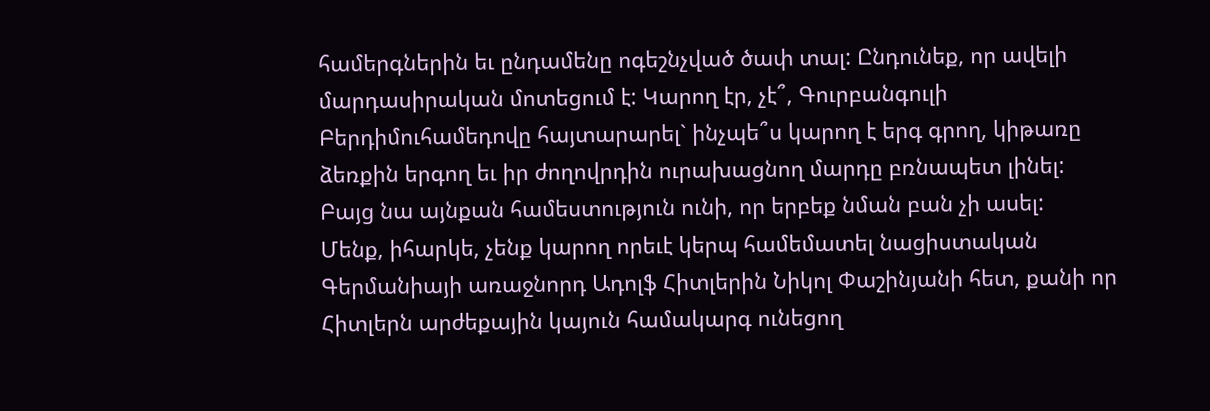համերգներին եւ ընդամենը ոգեշնչված ծափ տալ: Ընդունեք, որ ավելի մարդասիրական մոտեցում է: Կարող էր, չէ՞, Գուրբանգուլի Բերդիմուհամեդովը հայտարարել` ինչպե՞ս կարող է երգ գրող, կիթառը ձեռքին երգող եւ իր ժողովրդին ուրախացնող մարդը բռնապետ լինել: Բայց նա այնքան համեստություն ունի, որ երբեք նման բան չի ասել:
Մենք, իհարկե, չենք կարող որեւէ կերպ համեմատել նացիստական Գերմանիայի առաջնորդ Ադոլֆ Հիտլերին Նիկոլ Փաշինյանի հետ, քանի որ Հիտլերն արժեքային կայուն համակարգ ունեցող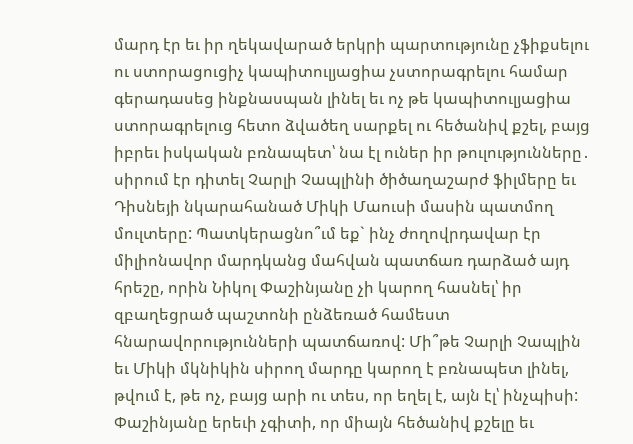մարդ էր եւ իր ղեկավարած երկրի պարտությունը չֆիքսելու ու ստորացուցիչ կապիտուլյացիա չստորագրելու համար գերադասեց ինքնասպան լինել եւ ոչ թե կապիտուլյացիա ստորագրելուց հետո ձվածեղ սարքել ու հեծանիվ քշել, բայց իբրեւ իսկական բռնապետ՝ նա էլ ուներ իր թուլությունները․ սիրում էր դիտել Չարլի Չապլինի ծիծաղաշարժ ֆիլմերը եւ Դիսնեյի նկարահանած Միկի Մաուսի մասին պատմող մուլտերը: Պատկերացնո՞ւմ եք` ինչ ժողովրդավար էր միլիոնավոր մարդկանց մահվան պատճառ դարձած այդ հրեշը, որին Նիկոլ Փաշինյանը չի կարող հասնել՝ իր զբաղեցրած պաշտոնի ընձեռած համեստ հնարավորությունների պատճառով: Մի՞թե Չարլի Չապլին եւ Միկի մկնիկին սիրող մարդը կարող է բռնապետ լինել, թվում է, թե ոչ, բայց արի ու տես, որ եղել է, այն էլ՝ ինչպիսի:
Փաշինյանը երեւի չգիտի, որ միայն հեծանիվ քշելը եւ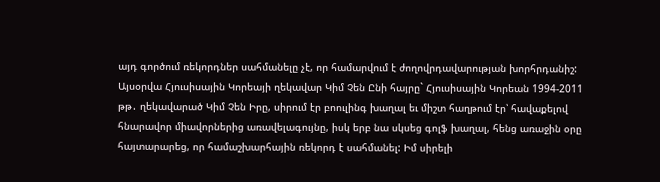այդ գործում ռեկորդներ սահմանելը չէ, որ համարվում է ժողովրդավարության խորհրդանիշ: Այսօրվա Հյուսիսային Կորեայի ղեկավար Կիմ Չեն Ընի հայրը` Հյուսիսային Կորեան 1994-2011 թթ․ ղեկավարած Կիմ Չեն Իրը, սիրում էր բոուլինգ խաղալ եւ միշտ հաղթում էր՝ հավաքելով հնարավոր միավորներից առավելագույնը, իսկ երբ նա սկսեց գոլֆ խաղալ, հենց առաջին օրը հայտարարեց, որ համաշխարհային ռեկորդ է սահմանել: Իմ սիրելի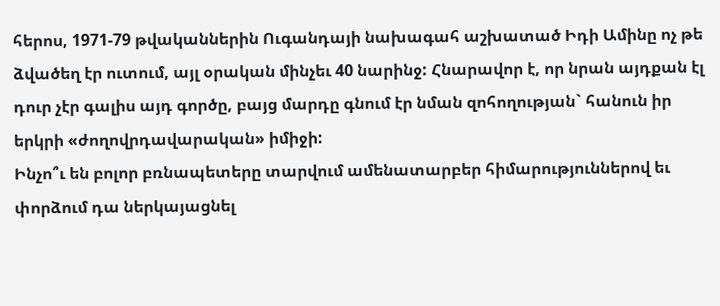հերոս, 1971-79 թվականներին Ուգանդայի նախագահ աշխատած Իդի Ամինը ոչ թե ձվածեղ էր ուտում, այլ օրական մինչեւ 40 նարինջ: Հնարավոր է, որ նրան այդքան էլ դուր չէր գալիս այդ գործը, բայց մարդը գնում էր նման զոհողության` հանուն իր երկրի «ժողովրդավարական» իմիջի:
Ինչո՞ւ են բոլոր բռնապետերը տարվում ամենատարբեր հիմարություններով եւ փորձում դա ներկայացնել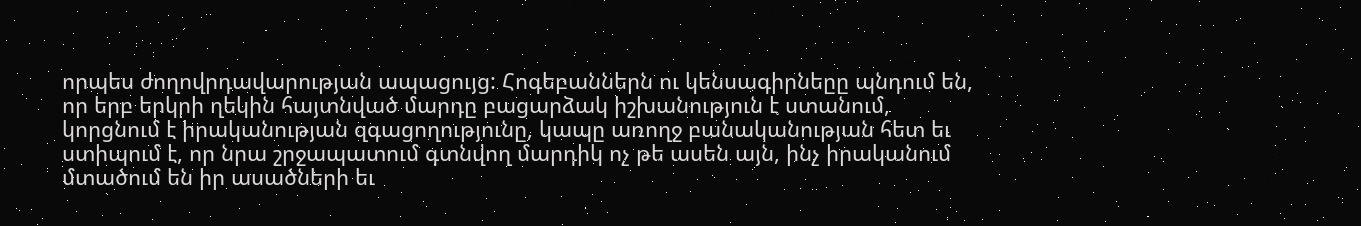որպես ժողովրդավարության ապացույց: Հոգեբաններն ու կենսագիրնեըը պնդում են, որ երբ երկրի ղեկին հայտնված մարդը բացարձակ իշխանություն է ստանում, կորցնում է իրականության զգացողությունը, կապը առողջ բանականության հետ եւ ստիպում է, որ նրա շրջապատում գտնվող մարդիկ ոչ թե ասեն այն, ինչ իրականում մտածում են իր ասածների եւ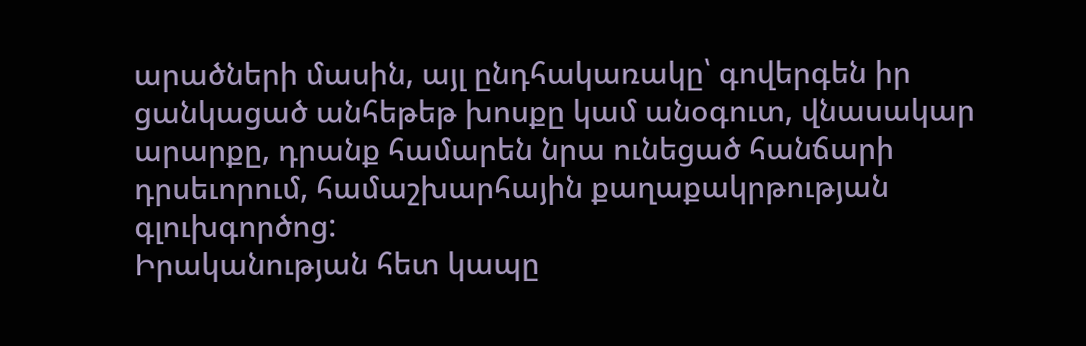արածների մասին, այլ ընդհակառակը՝ գովերգեն իր ցանկացած անհեթեթ խոսքը կամ անօգուտ, վնասակար արարքը, դրանք համարեն նրա ունեցած հանճարի դրսեւորում, համաշխարհային քաղաքակրթության գլուխգործոց:
Իրականության հետ կապը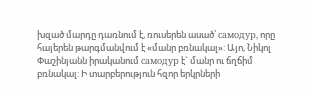խզած մարդը դառնում է, ռուսերեն ասած՝ самодур, որը հայերեն թարգմանվում է «մանր բռնակալ»: Այո, Նիկոլ Փաշինյանն իրականում самодур է` մանր ու ճղճիմ բռնակալ: Ի տարբերություն հզոր երկրների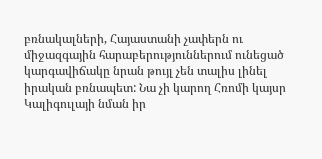բռնակալների, Հայաստանի չափերն ու միջազգային հարաբերություններում ունեցած կարգավիճակը նրան թույլ չեն տալիս լինել իրական բռնապետ: Նա չի կարող Հռոմի կայսր Կալիգուլայի նման իր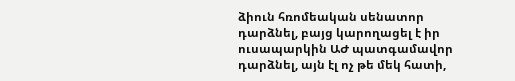ձիուն հռոմեական սենատոր դարձնել, բայց կարողացել է իր ուսապարկին ԱԺ պատգամավոր դարձնել, այն էլ ոչ թե մեկ հատի,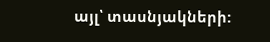այլ՝ տասնյակների: